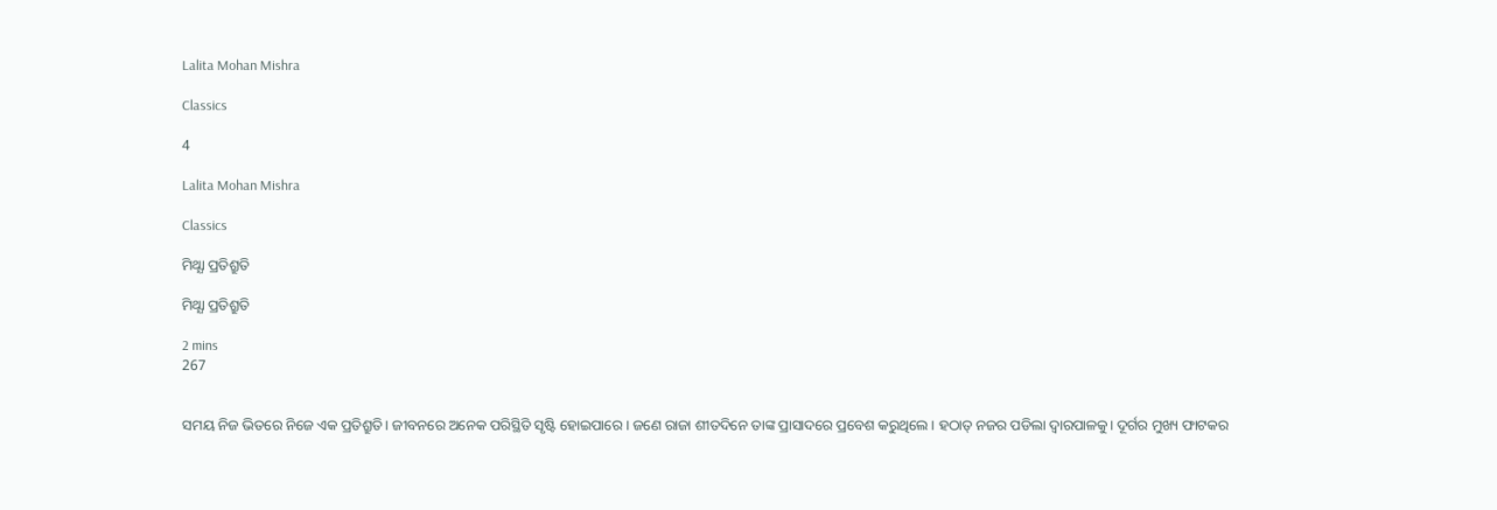Lalita Mohan Mishra

Classics

4

Lalita Mohan Mishra

Classics

ମିଥ୍ଯା ପ୍ରତିଶ୍ରୁତି

ମିଥ୍ଯା ପ୍ରତିଶ୍ରୁତି

2 mins
267


ସମୟ ନିଜ ଭିତରେ ନିଜେ ଏକ ପ୍ରତିଶ୍ରୁତି। ଜୀବନରେ ଅନେକ ପରିସ୍ଥିତି ସୃଷ୍ଟି ହୋଇପାରେ । ଜଣେ ରାଜା ଶୀତଦିନେ ତାଙ୍କ ପ୍ରାସାଦରେ ପ୍ରବେଶ କରୁଥିଲେ । ହଠାତ୍ ନଜର ପଡିଲା ଦ୍ୱାରପାଳକୁ। ଦୂର୍ଗର ମୁଖ୍ୟ ଫାଟକର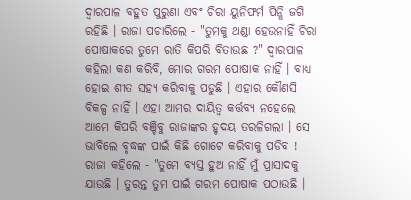ଦ୍ୱାରପାଳ ବହୁତ ପୁରୁଣା ଏବଂ ଚିରା ୟୁନିଫର୍ମ ପିନ୍ଧି ଜଗି ରହିଛି । ରାଜା ପଚାରିଲେ - "ତୁମକୁ ଥଣ୍ଡା ହେଉନାହିଁ ଚିରା ପୋଷାକରେ ତୁମେ ରାତି କିପରି ବିତାଉଛ ?" ଦ୍ୱାରପାଳ କହିଲା କଣ କରିବି, ମୋର ଗରମ ପୋଷାକ ନାହିଁ । ବାଧ୍ୟ ହୋଇ ଶୀତ ସହ୍ୟ କରିବାକୁ ପଡୁଛି । ଏହାର କୌଣସି ବିକଳ୍ପ ନାହିଁ । ଏହା ଆମର ଦାୟିତ୍ବ କର୍ତ୍ତବ୍ୟ ନହେଲେ ଆମେ କିପରି ବଞ୍ଚିବୁ ରାଜାଙ୍କର ହୃଦୟ ତରଳିଗଲା । ସେ ଭାବିଲେ ବୃଦ୍ଧଙ୍କ ପାଇଁ କିଛି ଗୋଟେ କରିବାକୁ ପଡିବ ! ରାଜା କହିଲେ - "ତୁମେ ବ୍ୟସ୍ତ ହୁଅ ନାହିଁ ମୁଁ ପ୍ରାସାଦକୁ ଯାଉଛି । ତୁରନ୍ତ ତୁମ ପାଇଁ ଗରମ ପୋଷାକ ପଠାଉଛି ।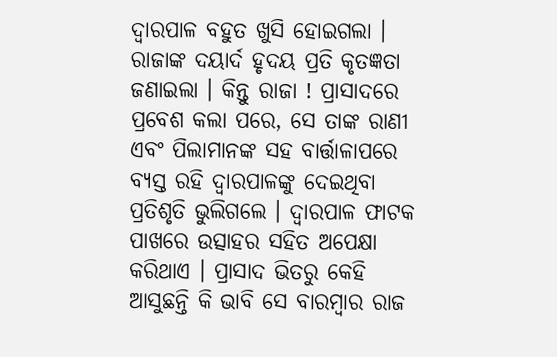ଦ୍ୱାରପାଳ ବହୁତ ଖୁସି ହୋଇଗଲା । ରାଜାଙ୍କ ଦୟାର୍ଦ ହୃଦୟ ପ୍ରତି କୃତଜ୍ଞତା ଜଣାଇଲା । କିନ୍ତୁ ରାଜା ! ପ୍ରାସାଦରେ ପ୍ରବେଶ କଲା ପରେ, ସେ ତାଙ୍କ ରାଣୀ ଏବଂ ପିଲାମାନଙ୍କ ସହ ବାର୍ତ୍ତାଳାପରେ ବ୍ୟସ୍ତ ରହି ଦ୍ୱାରପାଳଙ୍କୁ ଦେଇଥିବା ପ୍ରତିଶୃତି ଭୁଲିଗଲେ । ଦ୍ୱାରପାଳ ଫାଟକ ପାଖରେ ଉତ୍ସାହର ସହିତ ଅପେକ୍ଷା କରିଥାଏ । ପ୍ରାସାଦ ଭିତରୁ କେହି ଆସୁଛନ୍ତି କି ଭାବି ସେ ବାରମ୍ବାର ରାଜ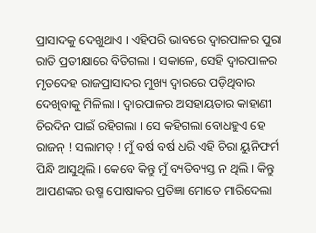ପ୍ରାସାଦକୁ ଦେଖୁଥାଏ । ଏହିପରି ଭାବରେ ଦ୍ୱାରପାଳର ପୁରା ରାତି ପ୍ରତୀକ୍ଷାରେ ବିତିଗଲା । ସକାଳେ, ସେହି ଦ୍ୱାରପାଳର ମୃତଦେହ ରାଜପ୍ରାସାଦର ମୁଖ୍ୟ ଦ୍ୱାରରେ ପଡ଼ିଥିବାର ଦେଖିବାକୁ ମିଳିଲା । ଦ୍ୱାରପାଳର ଅସହାୟତାର କାହାଣୀ ଚିରଦିନ ପାଇଁ ରହିଗଲା । ସେ କହିଗଲା ବୋଧହୁଏ ହେ ରାଜନ୍ ! ସଲାମତ୍ ! ମୁଁ ବର୍ଷ ବର୍ଷ ଧରି ଏହି ଚିରା ୟୁନିଫର୍ମ ପିନ୍ଧି ଆସୁଥିଲି । କେବେ କିନ୍ତୁ ମୁଁ ବ୍ୟତିବ୍ୟସ୍ତ ନ ଥିଲି । କିନ୍ତୁ ଆପଣଙ୍କର ଉଷ୍ମ ପୋଷାକର ପ୍ରତିଜ୍ଞା ମୋତେ ମାରିଦେଲା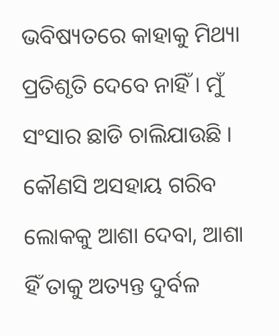ଭବିଷ୍ୟତରେ କାହାକୁ ମିଥ୍ୟା ପ୍ରତିଶୃତି ଦେବେ ନାହିଁ । ମୁଁ ସଂସାର ଛାଡି ଚାଲିଯାଉଛି । କୌଣସି ଅସହାୟ ଗରିବ ଲୋକକୁ ଆଶା ଦେବା, ଆଶା ହିଁ ତାକୁ ଅତ୍ୟନ୍ତ ଦୁର୍ବଳ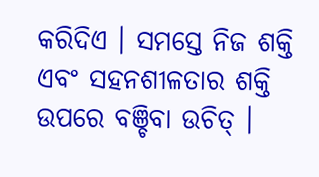କରିଦିଏ । ସମସ୍ତେ ନିଜ ଶକ୍ତି ଏବଂ ସହନଶୀଳତାର ଶକ୍ତି ଉପରେ ବଞ୍ଚିବା ଉଚିତ୍ ।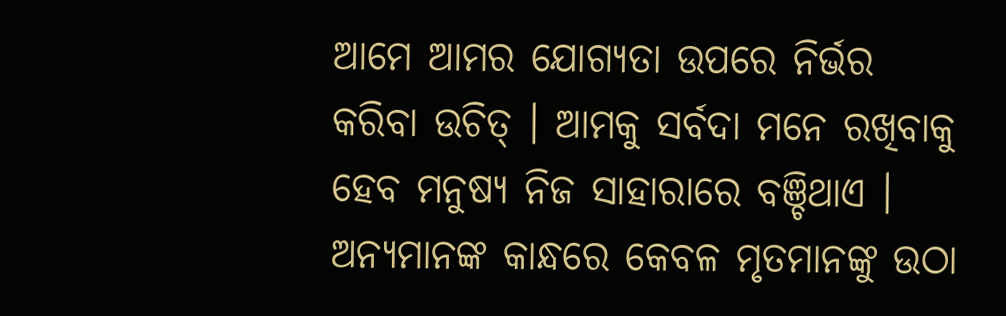ଆମେ ଆମର ଯୋଗ୍ୟତା ଉପରେ ନିର୍ଭର କରିବା ଉଚିତ୍ । ଆମକୁ ସର୍ବଦା ମନେ ରଖିବାକୁ ହେବ ମନୁଷ୍ୟ ନିଜ ସାହାରାରେ ବଞ୍ଚିଥାଏ । ଅନ୍ୟମାନଙ୍କ କାନ୍ଧରେ କେବଳ ମୃତମାନଙ୍କୁ ଉଠା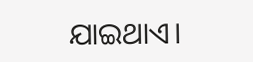ଯାଇଥାଏ।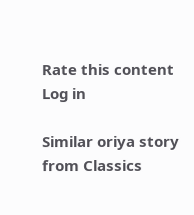Rate this content
Log in

Similar oriya story from Classics